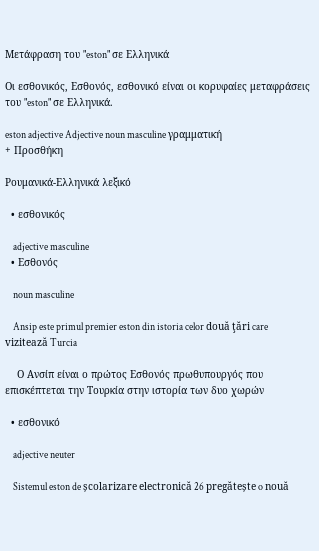Μετάφραση του "eston" σε Ελληνικά

Οι εσθονικός, Εσθονός, εσθονικό είναι οι κορυφαίες μεταφράσεις του "eston" σε Ελληνικά.

eston adjective Adjective noun masculine γραμματική
+ Προσθήκη

Ρουμανικά-Ελληνικά λεξικό

  • εσθονικός

    adjective masculine
  • Εσθονός

    noun masculine

    Ansip este primul premier eston din istoria celor două ţări care vizitează Turcia

    Ο Ανσίπ είναι ο πρώτος Εσθονός πρωθυπουργός που επισκέπτεται την Τουρκία στην ιστορία των δυο χωρών

  • εσθονικό

    adjective neuter

    Sistemul eston de școlarizare electronică 26 pregătește o nouă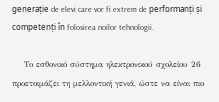generație de elevi care vor fi extrem de performanți și competenți în folosirea noilor tehnologii.

    Το εσθονικό σύστημα ηλεκτρονικού σχολείου 26 προετοιμάζει τη μελλοντική γενιά, ώστε να είναι πιο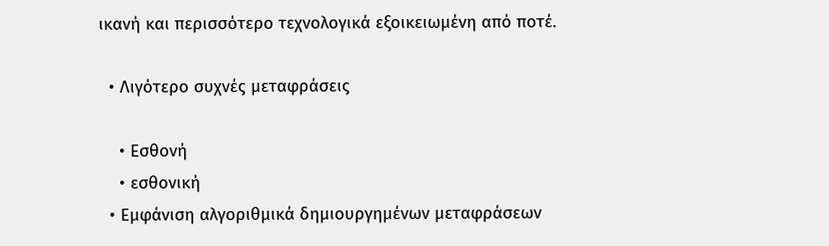ικανή και περισσότερο τεχνολογικά εξοικειωμένη από ποτέ.

  • Λιγότερο συχνές μεταφράσεις

    • Εσθονή
    • εσθονική
  • Εμφάνιση αλγοριθμικά δημιουργημένων μεταφράσεων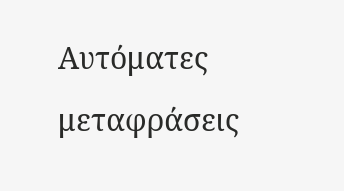Αυτόματες μεταφράσεις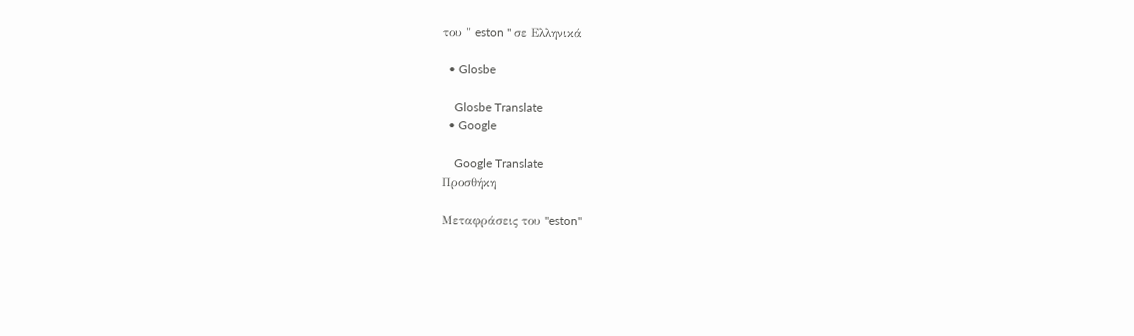του " eston " σε Ελληνικά

  • Glosbe

    Glosbe Translate
  • Google

    Google Translate
Προσθήκη

Μεταφράσεις του "eston"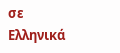σε Ελληνικά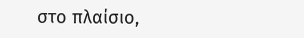στο πλαίσιο,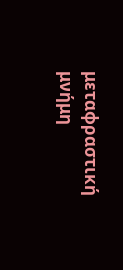μεταφραστική μνήμη